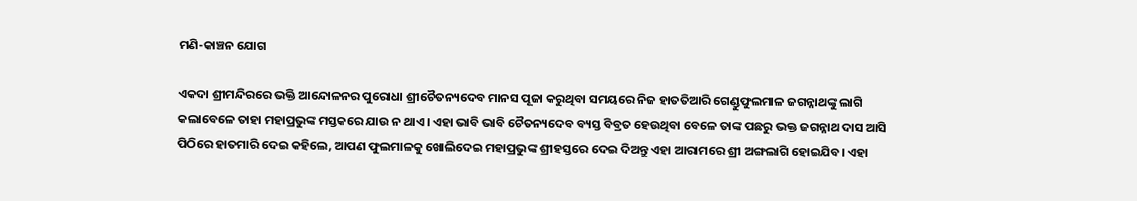ମଣି-କାଞ୍ଚନ ଯୋଗ

ଏକଦା ଶ୍ରୀମନ୍ଦିରରେ ଭକ୍ତି ଆନ୍ଦୋଳନର ପୁରୋଧା ଶ୍ରୀଚୈତନ୍ୟଦେବ ମାନସ ପୂଜା କରୁଥିବା ସମୟରେ ନିଜ ହାତତିଆରି ଗେଣ୍ଡୁଫୁଲମାଳ ଜଗନ୍ନାଥଙ୍କୁ ଲାଗି କଲାବେଳେ ତାହା ମହାପ୍ରଭୁଙ୍କ ମସ୍ତକରେ ଯାଉ ନ ଥାଏ। ଏହା ଭାବି ଭାବି ଚୈତନ୍ୟଦେବ ବ୍ୟସ୍ତ ବିବ୍ରତ ହେଉଥିବା ବେଳେ ତାଙ୍କ ପଛରୁ ଭକ୍ତ ଜଗନ୍ନାଥ ଦାସ ଆସି ପିଠିରେ ହାତମାରି ଦେଇ କହିଲେ, ଆପଣ ଫୁଲମାଳକୁ ଖୋଲିଦେଇ ମହାପ୍ରଭୁଙ୍କ ଶ୍ରୀହସ୍ତରେ ଦେଇ ଦିଅନ୍ତୁ ଏହା ଆରାମରେ ଶ୍ରୀ ଅଙ୍ଗଲାଗି ହୋଇଯିବ। ଏହା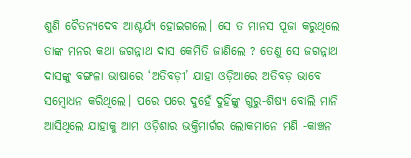ଶୁଣି ଚୈତନ୍ୟଦେବ ଆଶ୍ଚର୍ଯ୍ୟ ହୋଇଗଲେ। ସେ ତ ମାନସ ପୂଜା କରୁଥିଲେ ତାଙ୍କ ମନର କଥା ଜଗନ୍ନାଥ ଦାସ କେମିତି ଜାଣିଲେ ? ତେଣୁ ସେ ଜଗନ୍ନାଥ ଦାସଙ୍କୁ ବଙ୍ଗଳା ଭାଷାରେ ‘ଅତିବଡ଼ୀ’ ଯାହା ଓଡ଼ିଆରେ ଅତିବଡ଼ ଭାବେ ସମ୍ବୋଧନ କରିଥିଲେ। ପରେ ପରେ ଦୁହେଁ ଦୁହିଁଙ୍କୁ ଗୁରୁ-ଶିଷ୍ୟ ବୋଲି ମାନି ଆସିଥିଲେ ଯାହାକୁ ଆମ ଓଡ଼ିଶାର ଭକ୍ତିମାର୍ଗର ଲୋକମାନେ ମଣି -କାଞ୍ଚନ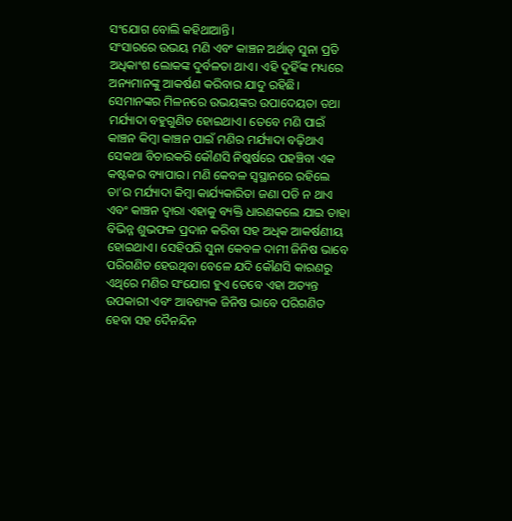ସଂଯୋଗ ବୋଲି କହିଥାଆନ୍ତି।
ସଂସାରରେ ଉଭୟ ମଣି ଏବଂ କାଞ୍ଚନ ଅର୍ଥାତ୍‌ ସୁନା ପ୍ରତି ଅଧିକାଂଶ ଲୋକଙ୍କ ଦୁର୍ବଳତା ଥାଏ। ଏହି ଦୁହିଁଙ୍କ ମଧ୍ୟରେ ଅନ୍ୟମାନଙ୍କୁ ଆକର୍ଷଣ କରିବାର ଯାଦୁ ରହିଛି। ସେମାନଙ୍କର ମିଳନରେ ଉଭୟଙ୍କର ଉପାଦେୟତା ତଥା ମର୍ଯ୍ୟାଦା ବହୁଗୁଣିତ ହୋଇଥାଏ। ତେବେ ମଣି ପାଇଁ କାଞ୍ଚନ କିମ୍ବା କାଞ୍ଚନ ପାଇଁ ମଣିର ମର୍ଯ୍ୟାଦା ବଢ଼ିଥାଏ ସେକଥା ବିଚାରକରି କୌଣସି ନିଷ୍କର୍ଷରେ ପହଞ୍ଚିବା ଏକ କଷ୍ଟକର ବ୍ୟାପାର। ମଣି କେବଳ ସ୍ବସ୍ଥାନରେ ରହିଲେ ତା’ର ମର୍ଯ୍ୟାଦା କିମ୍ବା କାର୍ଯ୍ୟକାରିତା ଜଣା ପଡି ନ ଥାଏ ଏବଂ କାଞ୍ଚନ ଦ୍ୱାରା ଏହାକୁ ବ୍ୟକ୍ତି ଧାରଣକଲେ ଯାଇ ତାହା ବିଭିନ୍ନ ଶୁଭଫଳ ପ୍ରଦାନ କରିବା ସହ ଅଧିକ ଆକର୍ଷଣୀୟ ହୋଇଥାଏ। ସେହିପରି ସୁନା କେବଳ ଦାମୀ ଜିନିଷ ଭାବେ ପରିଗଣିତ ହେଉଥିବା ବେଳେ ଯଦି କୌଣସି କାରଣରୁ ଏଥିରେ ମଣିର ସଂଯୋଗ ହୁଏ ତେବେ ଏହା ଅତ୍ୟନ୍ତ ଉପକାରୀ ଏବଂ ଆବଶ୍ୟକ ଜିନିଷ ଭାବେ ପରିଗଣିତ ହେବା ସହ ଦୈନନ୍ଦିନ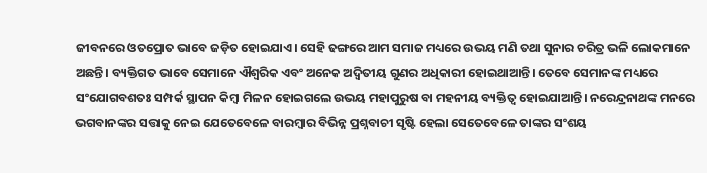ଜୀବନରେ ଓତପ୍ରୋତ ଭାବେ ଜଡ଼ିତ ହୋଇଯାଏ। ସେହି ଢଙ୍ଗରେ ଆମ ସମାଜ ମଧ୍ୟରେ ଉଭୟ ମଣି ତଥା ସୁନାର ଚରିତ୍ର ଭଳି ଲୋକମାନେ ଅଛନ୍ତି। ବ୍ୟକ୍ତିଗତ ଭାବେ ସେମାନେ ଐଶ୍ୱରିକ ଏବଂ ଅନେକ ଅଦ୍ୱିତୀୟ ଗୁଣର ଅଧିକାରୀ ହୋଇଥାଆନ୍ତି। ତେବେ ସେମାନଙ୍କ ମଧ୍ୟରେ ସଂଯୋଗବଶତଃ ସମ୍ପର୍କ ସ୍ଥାପନ କିମ୍ବା ମିଳନ ହୋଇଗଲେ ଉଭୟ ମହାପୁରୁଷ ବା ମହନୀୟ ବ୍ୟକ୍ତିତ୍ୱ ହୋଇଯାଆନ୍ତି। ନରେନ୍ଦ୍ରନାଥଙ୍କ ମନରେ ଭଗବାନଙ୍କର ସତ୍ତାକୁ ନେଇ ଯେତେବେଳେ ବାରମ୍ବାର ବିଭିନ୍ନ ପ୍ରଶ୍ନବାଚୀ ସୃଷ୍ଟି ହେଲା ସେତେବେଳେ ତାଙ୍କର ସଂଶୟ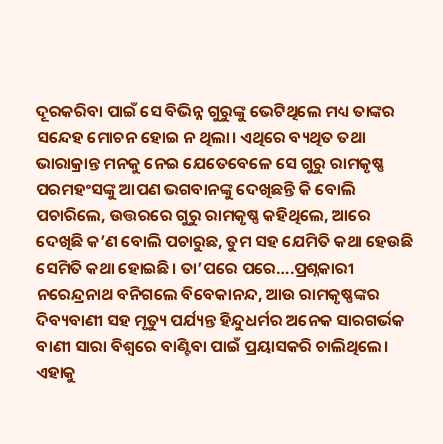ଦୂରକରିବା ପାଇଁ ସେ ବିଭିନ୍ନ ଗୁରୁଙ୍କୁ ଭେଟିଥିଲେ ମଧ୍ୟ ତାଙ୍କର ସନ୍ଦେହ ମୋଚନ ହୋଇ ନ ଥିଲା। ଏଥିରେ ବ୍ୟଥିତ ତଥା ଭାରାକ୍ରାନ୍ତ ମନକୁ ନେଇ ଯେତେବେଳେ ସେ ଗୁରୁ ରାମକୃଷ୍ଣ ପରମହଂସଙ୍କୁ ଆପଣ ଭଗବାନଙ୍କୁ ଦେଖିଛନ୍ତି କି ବୋଲି ପଚାରିଲେ, ଉତ୍ତରରେ ଗୁରୁ ରାମକୃଷ୍ଣ କହିଥିଲେ, ଆରେ ଦେଖିଛି କ’ଣ ବୋଲି ପଚାରୁଛ, ତୁମ ସହ ଯେମିତି କଥା ହେଉଛି ସେମିତି କଥା ହୋଇଛି। ତା’ପରେ ପରେ….ପ୍ରଶ୍ନକାରୀ ନରେନ୍ଦ୍ରନାଥ ବନିଗଲେ ବିବେକାନନ୍ଦ, ଆଉ ରାମକୃଷ୍ଣଙ୍କର ଦିବ୍ୟବାଣୀ ସହ ମୃତ୍ୟୁ ପର୍ଯ୍ୟନ୍ତ ହିନ୍ଦୁଧର୍ମର ଅନେକ ସାରଗର୍ଭକ ବାଣୀ ସାରା ବିଶ୍ୱରେ ବାଣ୍ଟିବା ପାଇଁ ପ୍ରୟାସକରି ଚାଲିଥିଲେ। ଏହାକୁ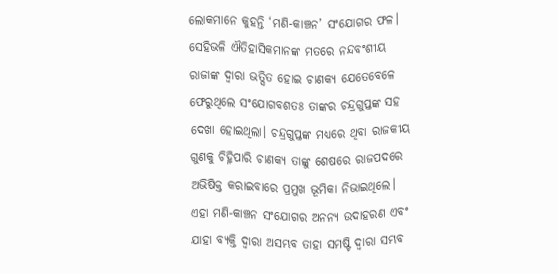ଲୋକମାନେ କୁହନ୍ତି ‘ମଣି-କାଞ୍ଚନ’ ସଂଯୋଗର ଫଳ। ସେହିଭଳି ଐତିହାସିକମାନଙ୍କ ମତରେ ନନ୍ଦବଂଶୀୟ ରାଜାଙ୍କ ଦ୍ୱାରା ଭତ୍ସିତ ହୋଇ ଚାଣକ୍ୟ ଯେତେବେଳେ ଫେରୁଥିଲେ ସଂଯୋଗବଶତଃ ତାଙ୍କର ଚନ୍ଦ୍ରଗୁପ୍ତଙ୍କ ସହ ଦେଖା ହୋଇଥିଲା। ଚନ୍ଦ୍ରଗୁପ୍ତଙ୍କ ମଧ୍ୟରେ ଥିବା ରାଜକୀୟ ଗୁଣକୁ ଚିହ୍ନିପାରି ଚାଣକ୍ୟ ତାଙ୍କୁ ଶେଷରେ ରାଜପଦରେ ଅଭିଷିକ୍ତ କରାଇବାରେ ପ୍ରମୁଖ ଭୂମିକା ନିଭାଇଥିଲେ। ଏହା ମଣି-କାଞ୍ଚନ ସଂଯୋଗର ଅନନ୍ୟ ଉଦାହରଣ ଏବଂ ଯାହା ବ୍ୟକ୍ତି ଦ୍ୱାରା ଅସମ୍ଭବ ତାହା ସମଷ୍ଟି ଦ୍ୱାରା ସମ୍ଭବ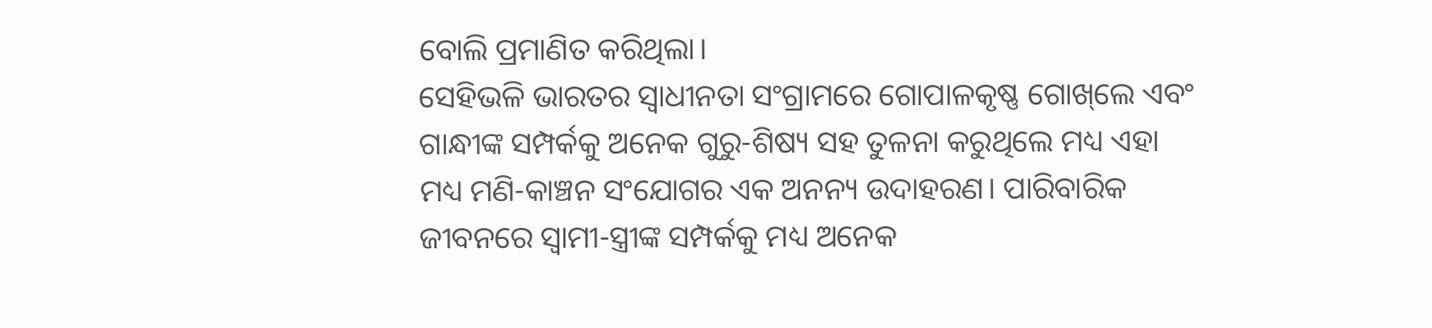ବୋଲି ପ୍ରମାଣିତ କରିଥିଲା।
ସେହିଭଳି ଭାରତର ସ୍ବାଧୀନତା ସଂଗ୍ରାମରେ ଗୋପାଳକୃଷ୍ଣ ଗୋଖ୍‌ଲେ ଏବଂ ଗାନ୍ଧୀଙ୍କ ସମ୍ପର୍କକୁ ଅନେକ ଗୁରୁ-ଶିଷ୍ୟ ସହ ତୁଳନା କରୁଥିଲେ ମଧ୍ୟ ଏହା ମଧ୍ୟ ମଣି-କାଞ୍ଚନ ସଂଯୋଗର ଏକ ଅନନ୍ୟ ଉଦାହରଣ। ପାରିବାରିକ ଜୀବନରେ ସ୍ବାମୀ-ସ୍ତ୍ରୀଙ୍କ ସମ୍ପର୍କକୁ ମଧ୍ୟ ଅନେକ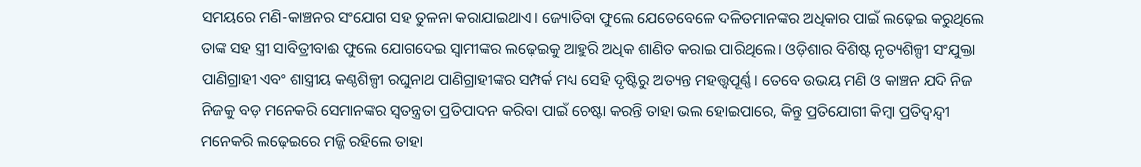ସମୟରେ ମଣି-କାଞ୍ଚନର ସଂଯୋଗ ସହ ତୁଳନା କରାଯାଇଥାଏ। ଜ୍ୟୋତିବା ଫୁଲେ ଯେତେବେଳେ ଦଳିତମାନଙ୍କର ଅଧିକାର ପାଇଁ ଲଢ଼େଇ କରୁଥିଲେ ତାଙ୍କ ସହ ସ୍ତ୍ରୀ ସାବିତ୍ରୀବାଈ ଫୁଲେ ଯୋଗଦେଇ ସ୍ବାମୀଙ୍କର ଲଢ଼େଇକୁ ଆହୁରି ଅଧିକ ଶାଣିତ କରାଇ ପାରିଥିଲେ। ଓଡ଼ିଶାର ବିଶିଷ୍ଟ ନୃତ୍ୟଶିଳ୍ପୀ ସଂଯୁକ୍ତା ପାଣିଗ୍ରାହୀ ଏବଂ ଶାସ୍ତ୍ରୀୟ କଣ୍ଠଶିଳ୍ପୀ ରଘୁନାଥ ପାଣିଗ୍ରାହୀଙ୍କର ସମ୍ପର୍କ ମଧ୍ୟ ସେହି ଦୃଷ୍ଟିରୁ ଅତ୍ୟନ୍ତ ମହତ୍ତ୍ୱପୂର୍ଣ୍ଣ। ତେବେ ଉଭୟ ମଣି ଓ କାଞ୍ଚନ ଯଦି ନିଜ ନିଜକୁ ବଡ଼ ମନେକରି ସେମାନଙ୍କର ସ୍ବତନ୍ତ୍ରତା ପ୍ରତିପାଦନ କରିବା ପାଇଁ ଚେଷ୍ଟା କରନ୍ତି ତାହା ଭଲ ହୋଇପାରେ, କିନ୍ତୁ ପ୍ରତିଯୋଗୀ କିମ୍ବା ପ୍ରତିଦ୍ୱନ୍ଦ୍ୱୀ ମନେକରି ଲଢ଼େଇରେ ମଜ୍ଜି ରହିଲେ ତାହା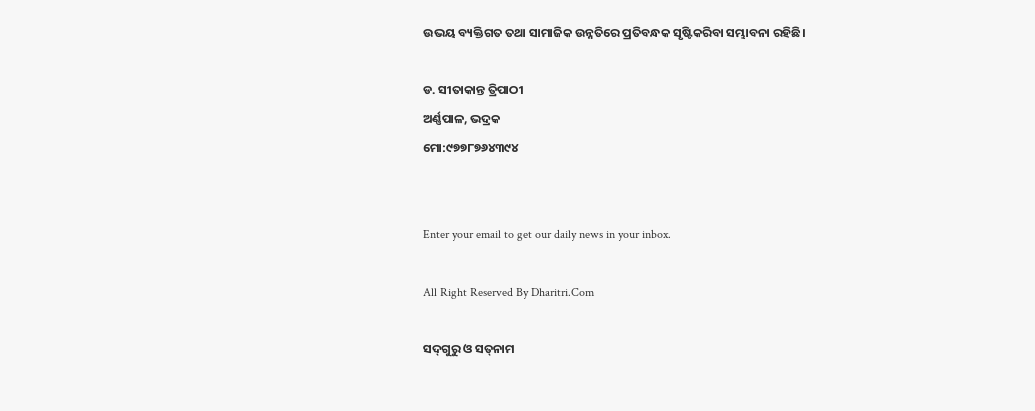ଉଭୟ ବ୍ୟକ୍ତିଗତ ତଥା ସାମାଜିକ ଉନ୍ନତିରେ ପ୍ରତିବନ୍ଧକ ସୃଷ୍ଟିକରିବା ସମ୍ଭାବନା ରହିଛି।

ଡ. ସୀତାକାନ୍ତ ତ୍ରିପାଠୀ
ଅର୍ଣ୍ଣପାଳ, ଭଦ୍ରକ
ମୋ:୯୭୭୮୭୬୪୩୯୪


Enter your email to get our daily news in your inbox.

All Right Reserved By Dharitri.Com

ସଦ୍‌ଗୁରୁ ଓ ସତ୍‌ନାମ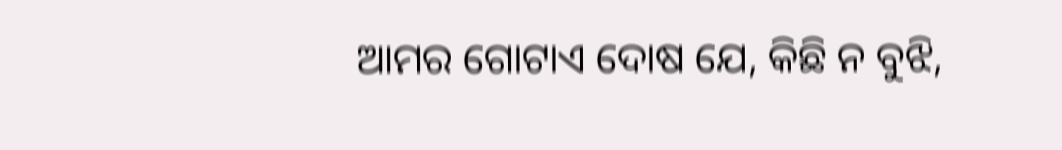ଆମର ଗୋଟାଏ ଦୋଷ ଯେ, କିଛି ନ ବୁଝି,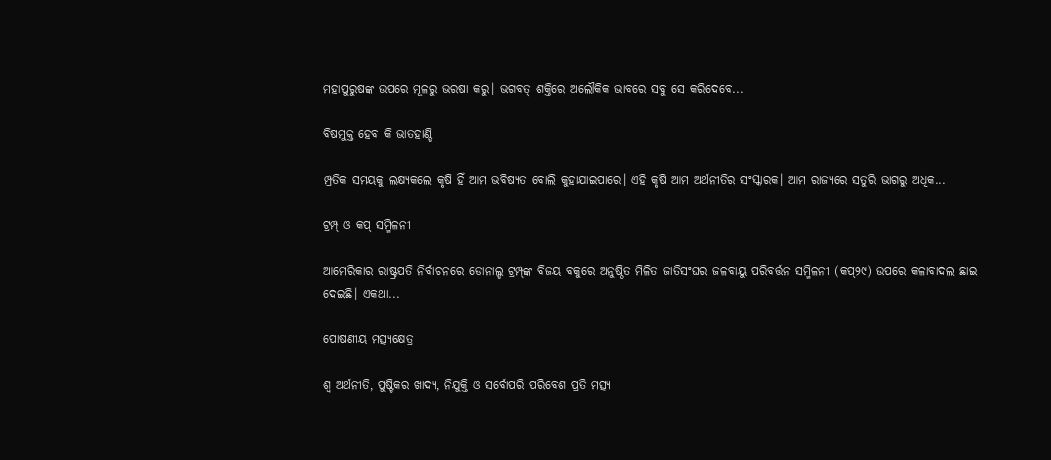ମହାପୁରୁଷଙ୍କ ଉପରେ ମୂଳରୁ ଭରଷା କରୁ। ଭଗବତ୍‌ ଶକ୍ତିରେ ଅଲୌକିକ ଭାବରେ ସବୁ ସେ କରିଦେବେ...

ବିଷମୁକ୍ତ ହେବ କି ଭାତହାଣ୍ଡି

ମ୍ପ୍ରତିକ ସମୟକୁ ଲକ୍ଷ୍ୟକଲେ କୃଷି ହିଁ ଆମ ଭବିଷ୍ୟତ ବୋଲି କୁହାଯାଇପାରେ। ଏହି କୃଷି ଆମ ଅର୍ଥନୀତିର ସଂସ୍କାରକ। ଆମ ରାଜ୍ୟରେ ସତୁରି ଭାଗରୁ ଅଧିକ...

ଟ୍ରମ୍ପ୍‌ ଓ କପ୍‌ ସମ୍ମିଳନୀ

ଆମେରିକାର ରାଷ୍ଟ୍ରପତି ନିର୍ବାଚନରେ ଡୋନାଲ୍ଡ ଟ୍ରମ୍ପ୍‌ଙ୍କ ବିଜୟ ବକୁରେ ଅନୁଷ୍ଠିତ ମିଳିତ ଜାତିସଂଘର ଜଳବାୟୁ ପରିବର୍ତ୍ତନ ସମ୍ମିଳନୀ (କପ୍‌୨୯) ଉପରେ କଳାବାଦଲ ଛାଇ ଦେଇଛି। ଏକଥା...

ପୋଷଣୀୟ ମତ୍ସ୍ୟକ୍ଷେତ୍ର

ଶ୍ୱ ଅର୍ଥନୀତି, ପୁଷ୍ଟିକର ଖାଦ୍ୟ, ନିଯୁକ୍ତି ଓ ସର୍ବୋପରି ପରିବେଶ ପ୍ରତି ମତ୍ସ୍ୟ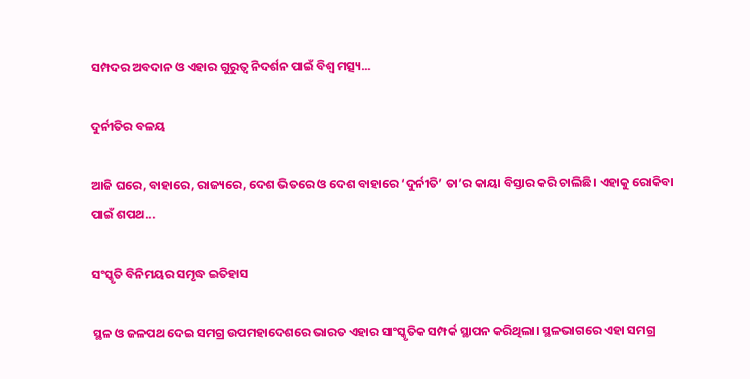ସମ୍ପଦର ଅବଦାନ ଓ ଏହାର ଗୁରୁତ୍ୱ ନିଦର୍ଶନ ପାଇଁ ବିଶ୍ୱ ମତ୍ସ୍ୟ...

ଦୁର୍ନୀତିର ବଳୟ

ଆଜି ଘରେ, ବାହାରେ, ରାଜ୍ୟରେ, ଦେଶ ଭିତରେ ଓ ଦେଶ ବାହାରେ ‘ଦୁର୍ନୀତି’ ତା’ର କାୟା ବିସ୍ତାର କରି ଚାଲିଛି। ଏହାକୁ ରୋକିବା ପାଇଁ ଶପଥ...

ସଂସ୍କୃତି ବିନିମୟର ସମୃଦ୍ଧ ଇତିହାସ

ସ୍ଥଳ ଓ ଜଳପଥ ଦେଇ ସମଗ୍ର ଉପମହାଦେଶରେ ଭାରତ ଏହାର ସାଂସ୍କୃତିକ ସମ୍ପର୍କ ସ୍ଥାପନ କରିଥିଲା। ସ୍ଥଳଭାଗରେ ଏହା ସମଗ୍ର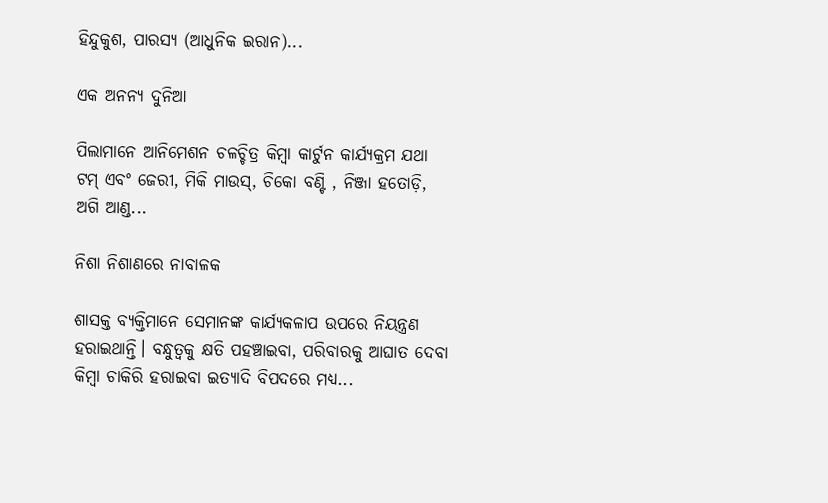ହିନ୍ଦୁକୁଶ, ପାରସ୍ୟ (ଆଧୁନିକ ଇରାନ)...

ଏକ ଅନନ୍ୟ ଦୁନିଆ

ପିଲାମାନେ ଆନିମେଶନ ଚଳଚ୍ଚିତ୍ର କିମ୍ବା କାର୍ଟୁନ କାର୍ଯ୍ୟକ୍ରମ ଯଥା ଟମ୍‌ ଏବଂ ଜେରୀ, ମିକି ମାଉସ୍‌, ଚିକୋ ବଣ୍ଟି , ନିଞ୍ଜା ହତୋଡ଼ି, ଅଗି ଆଣ୍ଡ...

ନିଶା ନିଶାଣରେ ନାବାଳକ

ଶାସକ୍ତ ବ୍ୟକ୍ତିମାନେ ସେମାନଙ୍କ କାର୍ଯ୍ୟକଳାପ ଉପରେ ନିୟନ୍ତ୍ରଣ ହରାଇଥାନ୍ତି। ବନ୍ଧୁତ୍ୱକୁ କ୍ଷତି ପହଞ୍ଚାଇବା, ପରିବାରକୁ ଆଘାତ ଦେବା କିମ୍ବା ଚାକିରି ହରାଇବା ଇତ୍ୟାଦି ବିପଦରେ ମଧ୍ୟ...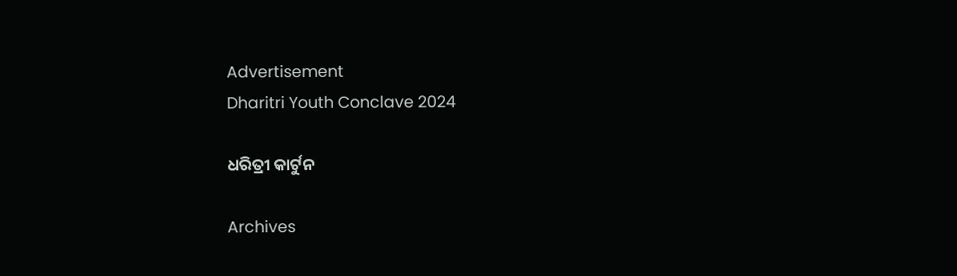Advertisement
Dharitri Youth Conclave 2024

ଧରିତ୍ରୀ କାର୍ଟୁନ

Archives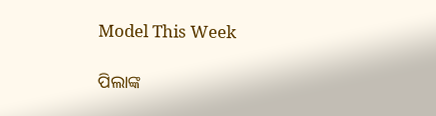Model This Week

ପିଲାଙ୍କ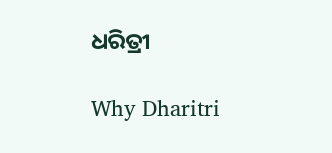ଧରିତ୍ରୀ

Why Dharitri